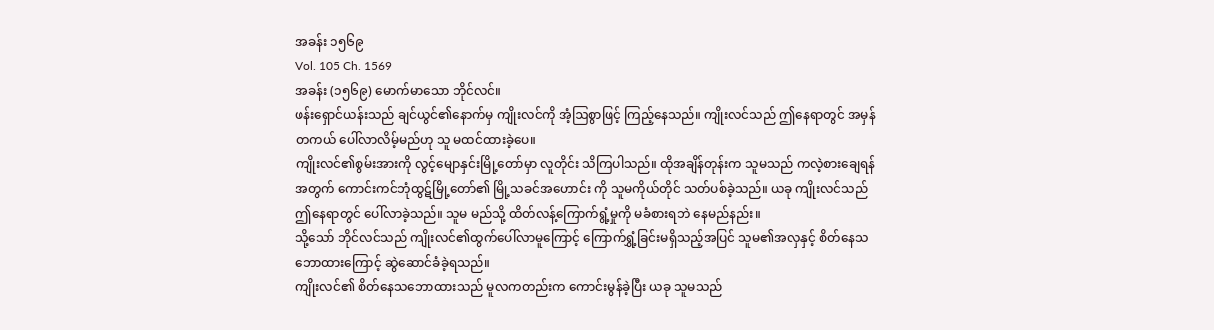အခန်း ၁၅၆၉
Vol. 105 Ch. 1569
အခန်း (၁၅၆၉) မောက်မာသော ဘိုင်လင်။
ဖန်းရှောင်ယန်းသည် ချင်ယွင်၏နောက်မှ ကျိုးလင်ကို အံ့ဩစွာဖြင့် ကြည့်နေသည်။ ကျိုးလင်သည် ဤနေရာတွင် အမှန်တကယ် ပေါ်လာလိမ့်မည်ဟု သူ မထင်ထားခဲ့ပေ။
ကျိုးလင်၏စွမ်းအားကို လွင့်မျောနှင်းမြို့တော်မှာ လူတိုင်း သိကြပါသည်။ ထိုအချိန်တုန်းက သူမသည် ကလဲ့စားချေရန်အတွက် ကောင်းကင်ဘုံထွဋ်မြို့တော်၏ မြို့သခင်အဟောင်း ကို သူမကိုယ်တိုင် သတ်ပစ်ခဲ့သည်။ ယခု ကျိုးလင်သည် ဤနေရာတွင် ပေါ်လာခဲ့သည်။ သူမ မည်သို့ ထိတ်လန့်ကြောက်ရွံ့မှုကို မခံစားရဘဲ နေမည်နည်း။
သို့သော် ဘိုင်လင်သည် ကျိုးလင်၏ထွက်ပေါ်လာမူကြောင့် ကြောက်ရွှံ့ခြင်းမရှိသည့်အပြင် သူမ၏အလှနှင့် စိတ်နေသဘောထားကြောင့် ဆွဲဆောင်ခံခဲ့ရသည်။
ကျိုးလင်၏ စိတ်နေသဘောထားသည် မူလကတည်းက ကောင်းမွန်ခဲ့ပြီး ယခု သူမသည်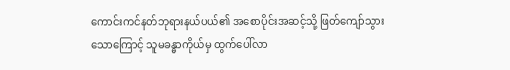ကောင်းကင်နတ်ဘုရားနယ်ပယ်၏ အစောပိုင်းအဆင့်သို့ ဖြတ်ကျော်သွားသောကြောင့် သူမခန္ဓာကိုယ်မှ ထွက်ပေါ်လာ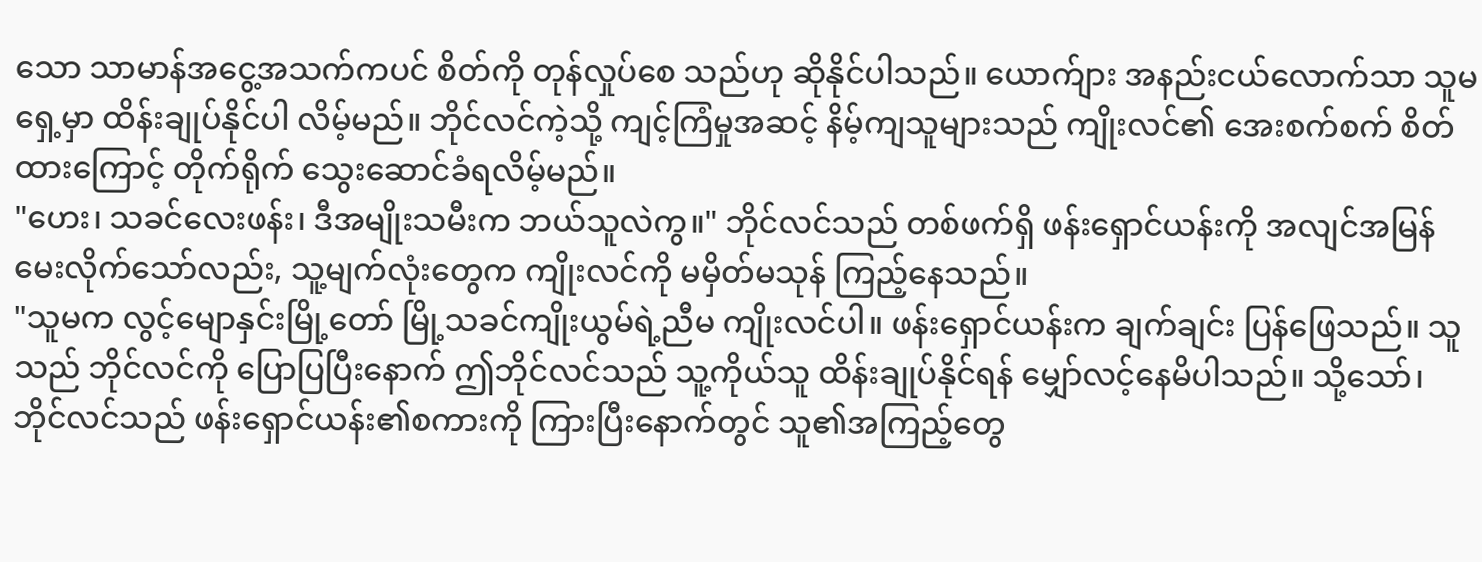သော သာမာန်အငွေ့အသက်ကပင် စိတ်ကို တုန်လှုပ်စေ သည်ဟု ဆိုနိုင်ပါသည်။ ယောက်ျား အနည်းငယ်လောက်သာ သူမရှေ့မှာ ထိန်းချုပ်နိုင်ပါ လိမ့်မည်။ ဘိုင်လင်ကဲ့သို့ ကျင့်ကြံမှုအဆင့် နိမ့်ကျသူများသည် ကျိုးလင်၏ အေးစက်စက် စိတ်ထားကြောင့် တိုက်ရိုက် သွေးဆောင်ခံရလိမ့်မည်။
"ဟေး၊ သခင်လေးဖန်း၊ ဒီအမျိုးသမီးက ဘယ်သူလဲကွ။" ဘိုင်လင်သည် တစ်ဖက်ရှိ ဖန်းရှောင်ယန်းကို အလျင်အမြန် မေးလိုက်သော်လည်း, သူ့မျက်လုံးတွေက ကျိုးလင်ကို မမှိတ်မသုန် ကြည့်နေသည်။
"သူမက လွင့်မျောနှင်းမြို့တော် မြို့သခင်ကျိုးယွမ်ရဲ့ညီမ ကျိုးလင်ပါ။ ဖန်းရှောင်ယန်းက ချက်ချင်း ပြန်ဖြေသည်။ သူသည် ဘိုင်လင်ကို ပြောပြပြီးနောက် ဤဘိုင်လင်သည် သူ့ကိုယ်သူ ထိန်းချုပ်နိုင်ရန် မျှော်လင့်နေမိပါသည်။ သို့သော်၊ ဘိုင်လင်သည် ဖန်းရှောင်ယန်း၏စကားကို ကြားပြီးနောက်တွင် သူ၏အကြည့်တွေ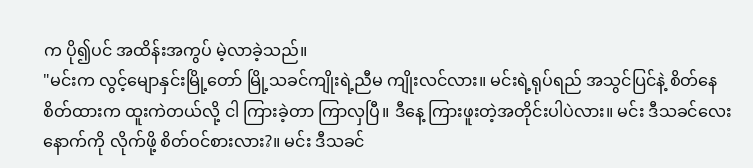က ပို၍ပင် အထိန်းအကွပ် မဲ့လာခဲ့သည်။
"မင်းက လွင့်မျောနှင်းမြို့တော် မြို့သခင်ကျိုးရဲ့ညီမ ကျိုးလင်လား။ မင်းရဲ့ရုပ်ရည် အသွင်ပြင်နဲ့ စိတ်နေစိတ်ထားက ထူးကဲတယ်လို့ ငါ ကြားခဲ့တာ ကြာလှပြီ။ ဒီနေ့ ကြားဖူးတဲ့အတိုင်းပါပဲလား။ မင်း ဒီသခင်လေးနောက်ကို လိုက်ဖို့ စိတ်ဝင်စားလား?။ မင်း ဒီသခင်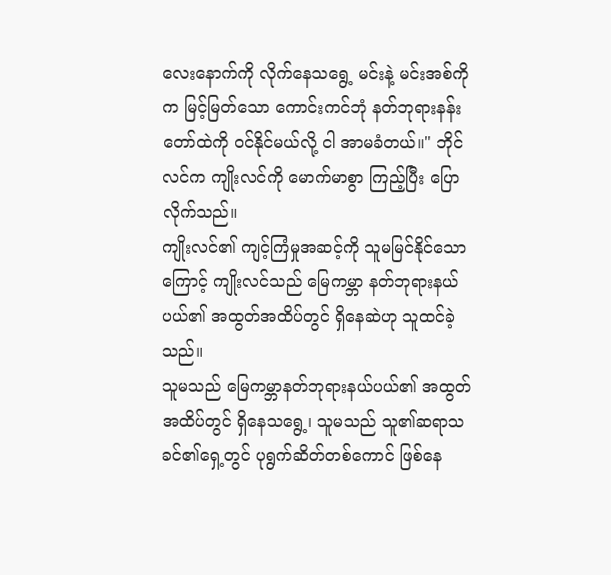လေးနောက်ကို လိုက်နေသရွေ့ မင်းနဲ့ မင်းအစ်ကိုက မြင့်မြတ်သော ကောင်းကင်ဘုံ နတ်ဘုရားနန်းတော်ထဲကို ဝင်နိုင်မယ်လို့ ငါ အာမခံတယ်။" ဘိုင်လင်က ကျိုးလင်ကို မောက်မာစွာ ကြည့်ပြီး ပြောလိုက်သည်။
ကျိုးလင်၏ ကျင့်ကြံမှုအဆင့်ကို သူမမြင်နိုင်သောကြောင့် ကျိုးလင်သည် မြေကမ္ဘာ နတ်ဘုရားနယ်ပယ်၏ အထွတ်အထိပ်တွင် ရှိနေဆဲဟု သူထင်ခဲ့သည်။
သူမသည် မြေကမ္ဘာနတ်ဘုရားနယ်ပယ်၏ အထွတ်အထိပ်တွင် ရှိနေသရွေ့၊ သူမသည် သူ၏ဆရာသခင်၏ရှေ့တွင် ပုရွက်ဆိတ်တစ်ကောင် ဖြစ်နေ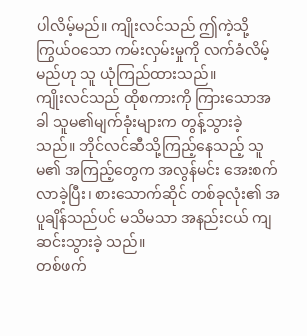ပါလိမ့်မည်။ ကျိုးလင်သည် ဤကဲ့သို့ ကြွယ်ဝသော ကမ်းလှမ်းမှုကို လက်ခံလိမ့်မည်ဟု သူ ယုံကြည်ထားသည်။
ကျိုးလင်သည် ထိုစကားကို ကြားသောအခါ သူမ၏မျက်ခုံးများက တွန့်သွားခဲ့သည်။ ဘိုင်လင်ဆီသို့ကြည့်နေသည့် သူမ၏ အကြည့်တွေက အလွန်မင်း အေးစက်လာခဲ့ပြီး၊ စားသောက်ဆိုင် တစ်ခုလုံး၏ အပူချိန်သည်ပင် မသိမသာ အနည်းငယ် ကျဆင်းသွားခဲ့ သည်။
တစ်ဖက်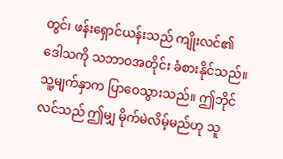တွင်၊ ဖန်းရှောင်ယန်းသည် ကျိုးလင်၏ဒေါသကို သဘာဝအတိုင်း ခံစားနိုင်သည်။ သူ့မျက်နှာက ပြာဝေသွားသည်။ ဤဘိုင်လင်သည် ဤမျှ မိုက်မဲလိမ့်မည်ဟု သူ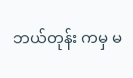ဘယ်တုန်း ကမှ မ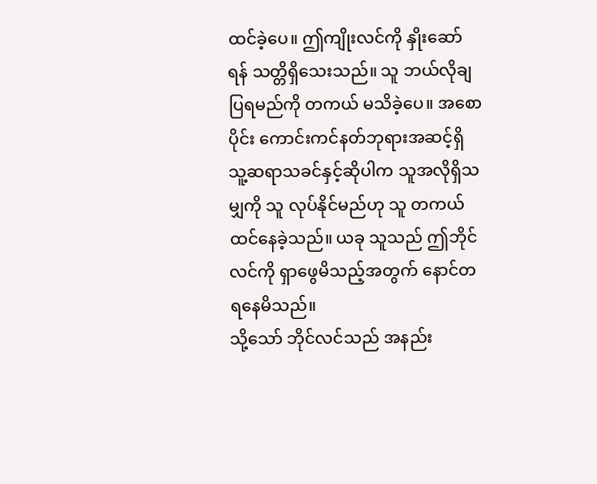ထင်ခဲ့ပေ။ ဤကျိုးလင်ကို နှိုးဆော်ရန် သတ္တိရှိသေးသည်။ သူ ဘယ်လိုချပြရမည်ကို တကယ် မသိခဲ့ပေ။ အစောပိုင်း ကောင်းကင်နတ်ဘုရားအဆင့်ရှိ သူ့ဆရာသခင်နှင့်ဆိုပါက သူအလိုရှိသမျှကို သူ လုပ်နိုင်မည်ဟု သူ တကယ်ထင်နေခဲ့သည်။ ယခု သူသည် ဤဘိုင်လင်ကို ရှာဖွေမိသည့်အတွက် နောင်တရနေမိသည်။
သို့သော် ဘိုင်လင်သည် အနည်း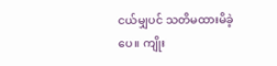ငယ်မျှပင် သတိမထားမိခဲ့ပေ။ ကျိုး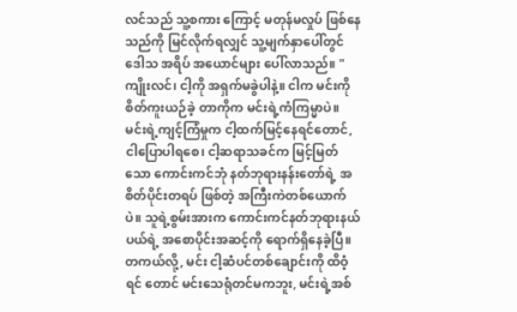လင်သည် သူ့စကား ကြောင့် မတုန်မလှုပ် ဖြစ်နေသည်ကို မြင်လိုက်ရလျှင် သူ့မျက်နှာပေါ်တွင် ဒေါသ အရိပ် အယောင်များ ပေါ်လာသည်။ "ကျိုးလင်၊ ငါ့ကို အရှက်မခွဲပါနဲ့။ ငါက မင်းကို စိတ်ကူးယဉ်ခဲ့ တာကိုက မင်းရဲ့ကံကြမ္မာပဲ။ မင်းရဲ့ကျင့်ကြံမှုက ငါ့ထက်မြင့်နေရင်တောင်, ငါပြောပါရစေ၊ ငါ့ဆရာသခင်က မြင့်မြတ်သော ကောင်းကင်ဘုံ နတ်ဘုရားနန်းတော်ရဲ့ အစိတ်ပိုင်းတရပ် ဖြစ်တဲ့ အကြီးကဲတစ်ယောက်ပဲ။ သူရဲ့စွမ်းအားက ကောင်းကင်နတ်ဘုရားနယ်ပယ်ရဲ့ အစောပိုင်းအဆင့်ကို ရောက်ရှိနေခဲ့ပြီ။ တကယ်လို့, မင်း ငါ့ဆံပင်တစ်ချောင်းကို ထိဝံ့ရင် တောင် မင်းသေရုံတင်မကဘူး, မင်းရဲ့အစ်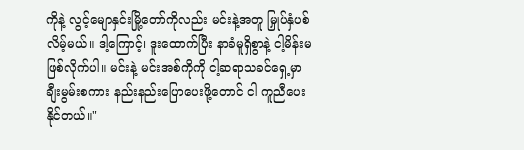ကိုနဲ့ လွင့်မျောနှင်းမြို့တော်ကိုလည်း မင်းနဲ့အတူ မြှုပ်နှံပစ်လိမ့်မယ်။ ဒါ့ကြောင့်၊ ဒူးထောက်ပြီး နာခံမူရှိစွာနဲ့ ငါ့မိန်းမ ဖြစ်လိုက်ပါ။ မင်းနဲ့ မင်းအစ်ကိုကို ငါ့ဆရာသခင်ရှေ့မှာ ချီးမွမ်းစကား နည်းနည်းပြောပေးဖို့တောင် ငါ ကူညီပေးနိုင်တယ်။"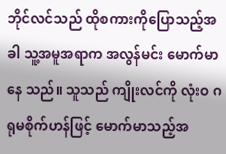ဘိုင်လင်သည် ထိုစကားကိုပြောသည့်အခါ သူ့အမူအရာက အလွန်မင်း မောက်မာနေ သည်။ သူသည် ကျိုးလင်ကို လုံးဝ ဂရုမစိုက်ဟန်ဖြင့် မောက်မာသည့်အ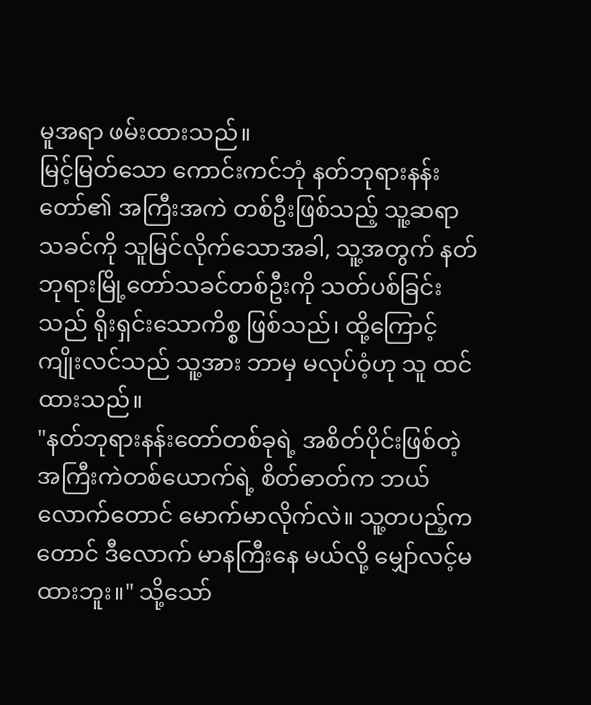မူအရာ ဖမ်းထားသည်။
မြင့်မြတ်သော ကောင်းကင်ဘုံ နတ်ဘုရားနန်းတော်၏ အကြီးအကဲ တစ်ဦးဖြစ်သည့် သူ့ဆရာသခင်ကို သူမြင်လိုက်သောအခါ, သူ့အတွက် နတ်ဘုရားမြို့တော်သခင်တစ်ဦးကို သတ်ပစ်ခြင်းသည် ရိုးရှင်းသောကိစ္စ ဖြစ်သည်၊ ထို့ကြောင့် ကျိုးလင်သည် သူ့အား ဘာမှ မလုပ်ဝံ့ဟု သူ ထင်ထားသည်။
"နတ်ဘုရားနန်းတော်တစ်ခုရဲ့ အစိတ်ပိုင်းဖြစ်တဲ့ အကြီးကဲတစ်ယောက်ရဲ့ စိတ်ဓာတ်က ဘယ်လောက်တောင် မောက်မာလိုက်လဲ။ သူ့တပည့်ကတောင် ဒီလောက် မာနကြီးနေ မယ်လို့ မျှော်လင့်မထားဘူး။" သို့သော်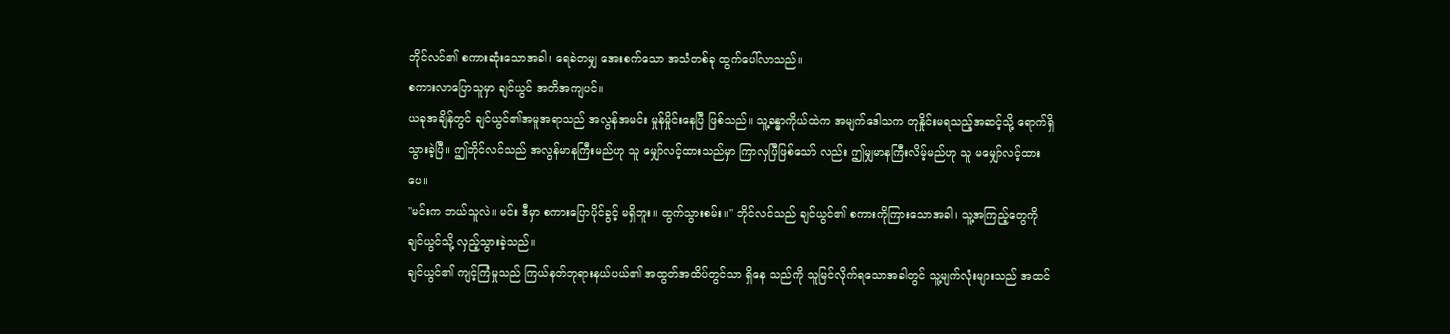ဘိုင်လင်၏ စကားဆုံးသောအခါ၊ ရေခဲတမျှ အေးစက်သော အသံတစ်ခု ထွက်ပေါ်လာသည်။
စကားလာပြောသူမှာ ချင်ယွင် အတိအကျပင်။
ယခုအချိန်တွင် ချင်ယွင်၏အမူအရာသည် အလွန်အမင်း မှုန်မှိုင်းနေပြီ ဖြစ်သည်။ သူ့ခန္ဓာကိုယ်ထဲက အမျက်ဒေါသက တုနှိုင်းမရသည့်အဆင့်သို့ ရောက်ရှိသွားခဲ့ပြီ။ ဤဘိုင်လင်သည် အလွန်မာနကြီးမည်ဟု သူ မျှော်လင့်ထားသည်မှာ ကြာလှပြီဖြစ်သော် လည်း ဤမျှမာနကြီးလိမ့်မည်ဟု သူ မမျှော်လင့်ထားပေ။
"မင်းက ဘယ်သူလဲ။ မင်း ဒီမှာ စကားပြောပိုင်ခွင့် မရှိဘူး။ ထွက်သွားစမ်း။" ဘိုင်လင်သည် ချင်ယွင်၏ စကားကိုကြားသောအခါ၊ သူ့အကြည့်တွေကို ချင်ယွင်သို့ လှည့်သွားခဲ့သည်။
ချင်ယွင်၏ ကျင့်ကြံမှုသည် ကြယ်နတ်ဘုရားနယ်ပယ်၏ အထွတ်အထိပ်တွင်သာ ရှိနေ သည်ကို သူမြင်လိုက်ရသောအခါတွင် သူ့မျက်လုံးများသည် အထင်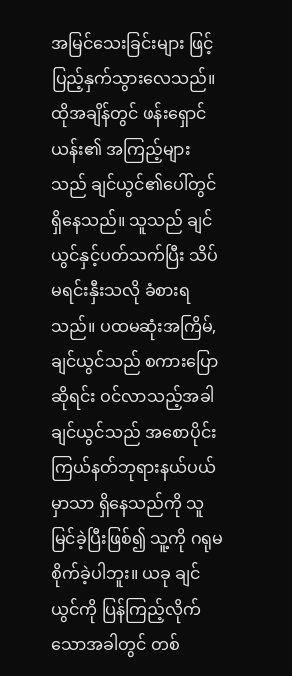အမြင်သေးခြင်းများ ဖြင့် ပြည့်နှက်သွားလေသည်။
ထိုအချိန်တွင် ဖန်းရှောင်ယန်း၏ အကြည့်များသည် ချင်ယွင်၏ပေါ်တွင် ရှိနေသည်။ သူသည် ချင်ယွင်နှင့်ပတ်သက်ပြီး သိပ်မရင်းနှီးသလို ခံစားရသည်။ ပထမဆုံးအကြိမ်, ချင်ယွင်သည် စကားပြောဆိုရင်း ဝင်လာသည့်အခါ ချင်ယွင်သည် အစောပိုင်း ကြယ်နတ်ဘုရားနယ်ပယ်မှာသာ ရှိနေသည်ကို သူမြင်ခဲ့ပြီးဖြစ်၍ သူ့ကို ဂရုမစိုက်ခဲ့ပါဘူး။ ယခု ချင်ယွင်ကို ပြန်ကြည့်လိုက်သောအခါတွင် တစ်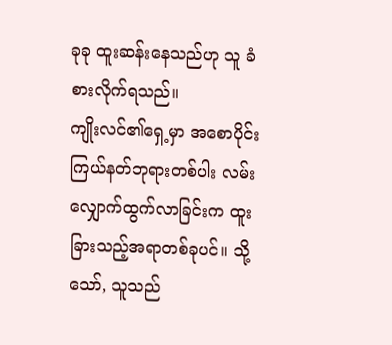ခုခု ထူးဆန်းနေသည်ဟု သူ ခံစားလိုက်ရသည်။
ကျိုးလင်၏ရှေ့မှာ အစောပိုင်း ကြယ်နတ်ဘုရားတစ်ပါး လမ်းလျှောက်ထွက်လာခြင်းက ထူးခြားသည့်အရာတစ်ခုပင်။ သို့သော်, သူသည်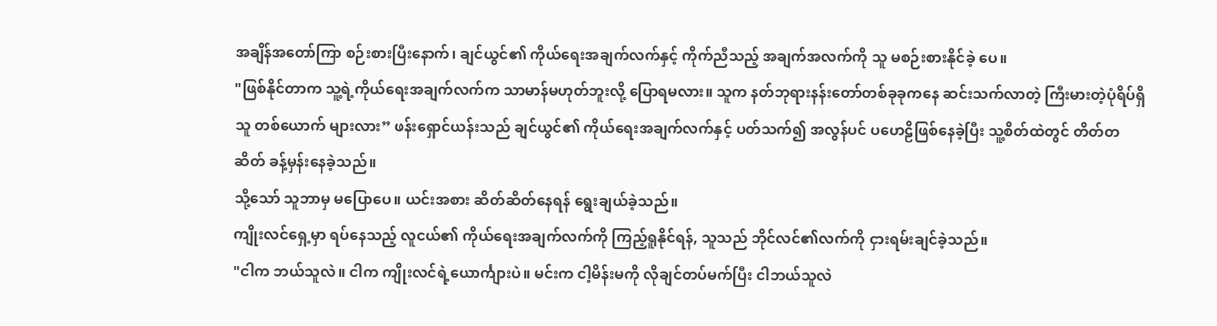အချိန်အတော်ကြာ စဉ်းစားပြီးနောက်၊ ချင်ယွင်၏ ကိုယ်ရေးအချက်လက်နှင့် ကိုက်ညီသည့် အချက်အလက်ကို သူ မစဉ်းစားနိုင်ခဲ့ ပေ။
"ဖြစ်နိုင်တာက သူ့ရဲ့ကိုယ်ရေးအချက်လက်က သာမာန်မဟုတ်ဘူးလို့ ပြောရမလား။ သူက နတ်ဘုရားနန်းတော်တစ်ခုခုကနေ ဆင်းသက်လာတဲ့ ကြီးမားတဲ့ပုံရိပ်ရှိသူ တစ်ယောက် များလား” ဖန်းရှောင်ယန်းသည် ချင်ယွင်၏ ကိုယ်ရေးအချက်လက်နှင့် ပတ်သက်၍ အလွန်ပင် ပဟေဠိဖြစ်နေခဲ့ပြီး သူ့စိတ်ထဲတွင် တိတ်တဆိတ် ခန့်မှန်းနေခဲ့သည်။
သို့သော် သူဘာမှ မပြောပေ။ ယင်းအစား ဆိတ်ဆိတ်နေရန် ရွေးချယ်ခဲ့သည်။
ကျိုးလင်ရှေ့မှာ ရပ်နေသည့် လူငယ်၏ ကိုယ်ရေးအချက်လက်ကို ကြည့်ရူနိုင်ရန်, သူသည် ဘိုင်လင်၏လက်ကို ငှားရမ်းချင်ခဲ့သည်။
"ငါက ဘယ်သူလဲ။ ငါက ကျိုးလင်ရဲ့ယောင်္ကျားပဲ။ မင်းက ငါ့မိန်းမကို လိုချင်တပ်မက်ပြီး ငါဘယ်သူလဲ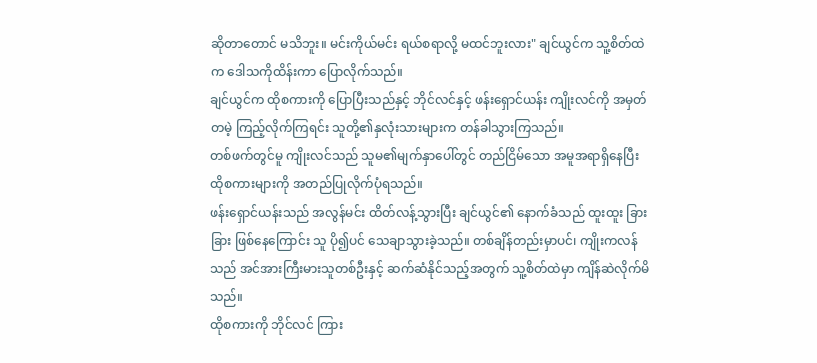ဆိုတာတောင် မသိဘူး။ မင်းကိုယ်မင်း ရယ်စရာလို့ မထင်ဘူးလား" ချင်ယွင်က သူ့စိတ်ထဲက ဒေါသကိုထိန်းကာ ပြောလိုက်သည်။
ချင်ယွင်က ထိုစကားကို ပြောပြီးသည်နှင့် ဘိုင်လင်နှင့် ဖန်းရှောင်ယန်း ကျိုးလင်ကို အမှတ်တမဲ့ ကြည့်လိုက်ကြရင်း သူတို့၏နှလုံးသားများက တန်ခါသွားကြသည်။
တစ်ဖက်တွင်မူ ကျိုးလင်သည် သူမ၏မျက်နှာပေါ်တွင် တည်ငြိမ်သော အမူအရာရှိနေပြီး ထိုစကားများကို အတည်ပြုလိုက်ပုံရသည်။
ဖန်းရှောင်ယန်းသည် အလွန်မင်း ထိတ်လန့်သွားပြီး ချင်ယွင်၏ နောက်ခံသည် ထူးထူး ခြားခြား ဖြစ်နေကြောင်း သူ ပို၍ပင် သေချာသွားခဲ့သည်။ တစ်ချိန်တည်းမှာပင်၊ ကျိုးကလန်သည် အင်အားကြီးမားသူတစ်ဦးနှင့် ဆက်ဆံနိုင်သည့်အတွက် သူ့စိတ်ထဲမှာ ကျိန်ဆဲလိုက်မိသည်။
ထိုစကားကို ဘိုင်လင် ကြား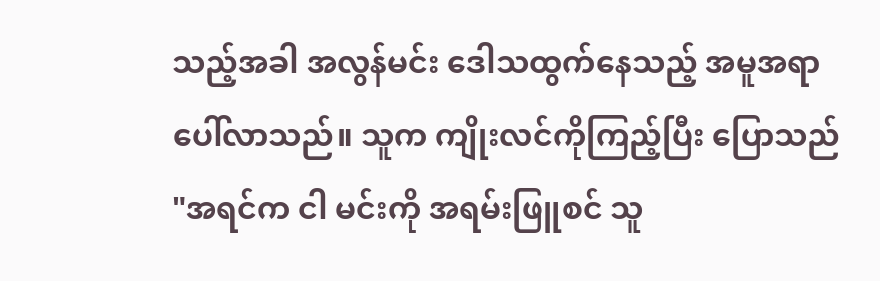သည့်အခါ အလွန်မင်း ဒေါသထွက်နေသည့် အမူအရာ ပေါ်လာသည်။ သူက ကျိုးလင်ကိုကြည့်ပြီး ပြောသည် "အရင်က ငါ မင်းကို အရမ်းဖြူစင် သူ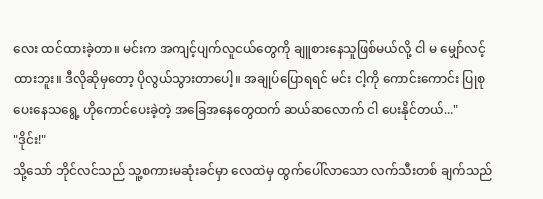လေး ထင်ထားခဲ့တာ။ မင်းက အကျင့်ပျက်လူငယ်တွေကို ချူစားနေသူဖြစ်မယ်လို့ ငါ မ မျှော်လင့်ထားဘူး။ ဒီလိုဆိုမှတော့ ပိုလွယ်သွားတာပေါ့။ အချုပ်ပြောရရင် မင်း ငါ့ကို ကောင်းကောင်း ပြုစုပေးနေသရွေ့ ဟိုကောင်ပေးခဲ့တဲ့ အခြေအနေတွေထက် ဆယ်ဆလောက် ငါ ပေးနိုင်တယ်..."
"ဒိုင်း!"
သို့သော် ဘိုင်လင်သည် သူ့စကားမဆုံးခင်မှာ လေထဲမှ ထွက်ပေါ်လာသော လက်သီးတစ် ချက်သည်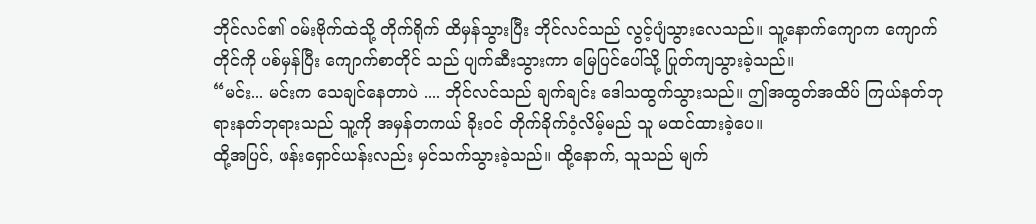ဘိုင်လင်၏ ဝမ်းဗိုက်ထဲသို့ တိုက်ရိုက် ထိမှန်သွားပြီး ဘိုင်လင်သည် လွင့်ပျံသွားလေသည်။ သူ့နောက်ကျောက ကျောက်တိုင်ကို ပစ်မှန်ပြီး ကျောက်စာတိုင် သည် ပျက်ဆီးသွားကာ မြေပြင်ပေါ်သို့ ပြုတ်ကျသွားခဲ့သည်။
“မင်း... မင်းက သေချင်နေတာပဲ .... ဘိုင်လင်သည် ချက်ချင်း ဒေါသထွက်သွားသည်။ ဤအထွတ်အထိပ် ကြယ်နတ်ဘုရားနတ်ဘုရားသည် သူ့ကို အမှန်တကယ် ခိုးဝင် တိုက်ခိုက်ဝံ့လိမ့်မည် သူ မထင်ထားခဲ့ပေ။
ထို့အပြင်, ဖန်းရှောင်ယန်းလည်း မှင်သက်သွားခဲ့သည်။ ထို့နောက်, သူသည် မျက်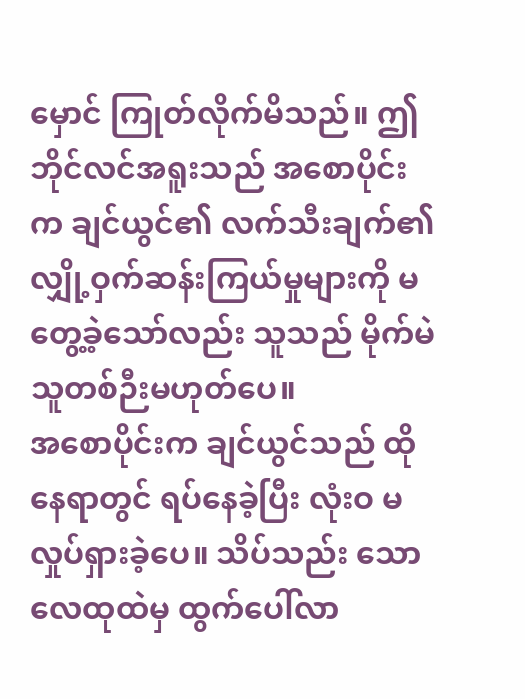မှောင် ကြုတ်လိုက်မိသည်။ ဤဘိုင်လင်အရူးသည် အစောပိုင်းက ချင်ယွင်၏ လက်သီးချက်၏ လျှို့ဝှက်ဆန်းကြယ်မှုများကို မတွေ့ခဲ့သော်လည်း သူသည် မိုက်မဲသူတစ်ဉီးမဟုတ်ပေ။
အစောပိုင်းက ချင်ယွင်သည် ထိုနေရာတွင် ရပ်နေခဲ့ပြီး လုံးဝ မလှုပ်ရှားခဲ့ပေ။ သိပ်သည်း သော လေထုထဲမှ ထွက်ပေါ်လာ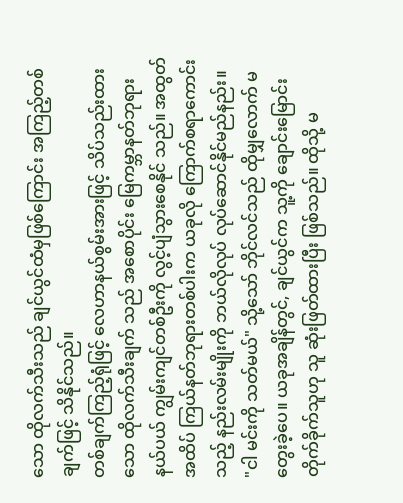သော ထိုလက်သီးသည် ချင်ယွင်ထံမှဖြစ်ကြောင်း အကြည့်တစ်ချက်ဖြင့် သိနိုင်သည်။
တစ်ချက်ကြည့်ရုံဖြင့် လေဟာနယ်စွမ်းအားဖြင့် သိပ်သည်းထားသော ထိုလက်သီးချက် သည် အစောပိုင်း မြေကမ္ဘာနတ်ဘုရားနယ်ပယ် ကျွမ်းကျင်တစ်ဦးကို လွင့်ပျံသွားစေနိုင် သည်။ အထွတ်အထိပ် ကြယ်နတ်ဘုရားတစ်ပါးက ယခုလို ကြောက်စရာကောင်းသည့် နည်းလမ်းမျိုးကို ဘယ်လိုလုပ် လုပ်ဆောင်နိုင်မည်နည်း။
"ငါ မင်းကို သတ်မယ်" သို့သော် ဘိုင်လင်သည် ထိုမျှလောက် မတွေးခဲ့ပေ။ ယခုအချိန်တွင်, ချင်ယွင်က သူ့ကို ချောင်းမြောင်းတိုက်ခိုက်သူဟု သူ ဆုံးဖြတ်ထားပြီး ဖြစ်သည်။ ထိုသို့ မ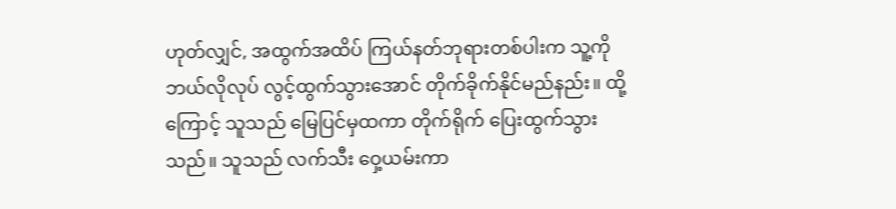ဟုတ်လျှင်, အထွက်အထိပ် ကြယ်နတ်ဘုရားတစ်ပါးက သူ့ကို ဘယ်လိုလုပ် လွင့်ထွက်သွားအောင် တိုက်ခိုက်နိုင်မည်နည်း။ ထို့ကြောင့် သူသည် မြေပြင်မှထကာ တိုက်ရိုက် ပြေးထွက်သွားသည်။ သူသည် လက်သီး ဝှေ့ယမ်းကာ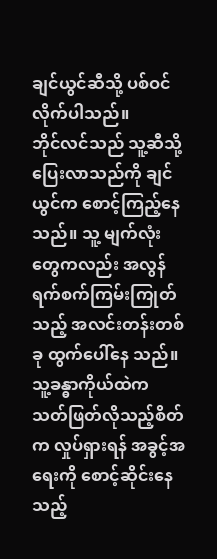ချင်ယွင်ဆီသို့ ပစ်ဝင် လိုက်ပါသည်။
ဘိုင်လင်သည် သူ့ဆီသို့ ပြေးလာသည်ကို ချင်ယွင်က စောင့်ကြည့်နေသည်။ သူ့ မျက်လုံးတွေကလည်း အလွန်ရက်စက်ကြမ်းကြုတ်သည့် အလင်းတန်းတစ်ခု ထွက်ပေါ်နေ သည်။ သူ့ခန္ဓာကိုယ်ထဲက သတ်ဖြတ်လိုသည့်စိတ်က လှုပ်ရှားရန် အခွင့်အရေးကို စောင့်ဆိုင်းနေသည့်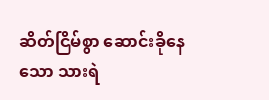ဆိတ်ငြိမ်စွာ ဆောင်းခိုနေသော သားရဲ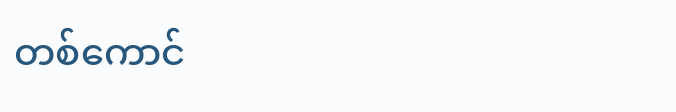တစ်ကောင်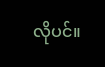လိုပင်။